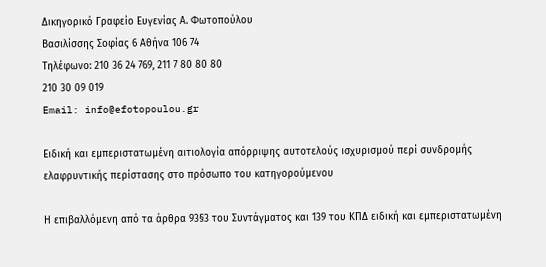Δικηγορικό Γραφείο Ευγενίας Α. Φωτοπούλου
Βασιλίσσης Σοφίας 6 Αθήνα 106 74
Τηλέφωνο: 210 36 24 769, 211 7 80 80 80
210 30 09 019
Email: info@efotopoulou.gr

Ειδική και εμπεριστατωμένη αιτιολογία απόρριψης αυτοτελούς ισχυρισμού περί συνδρομής ελαφρυντικής περίστασης στο πρόσωπο του κατηγορούμενου

Η επιβαλλόμενη από τα άρθρα 93§3 του Συντάγματος και 139 του ΚΠΔ ειδική και εμπεριστατωμένη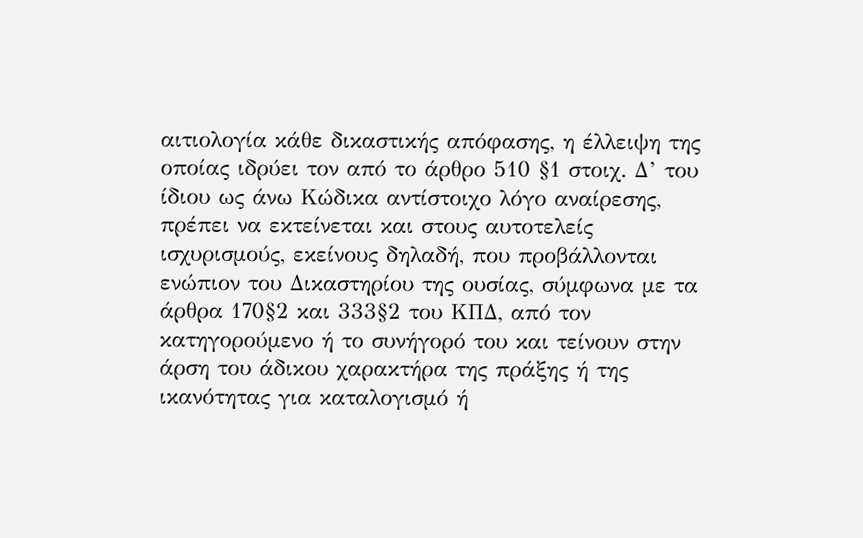αιτιολογία κάθε δικαστικής απόφασης, η έλλειψη της οποίας ιδρύει τον από το άρθρο 510 §1 στοιχ. Δ’ του ίδιου ως άνω Κώδικα αντίστοιχο λόγο αναίρεσης, πρέπει να εκτείνεται και στους αυτοτελείς ισχυρισμούς, εκείνους δηλαδή, που προβάλλονται ενώπιον του Δικαστηρίου της ουσίας, σύμφωνα με τα άρθρα 170§2 και 333§2 του ΚΠΔ, από τον κατηγορούμενο ή το συνήγορό του και τείνουν στην άρση του άδικου χαρακτήρα της πράξης ή της ικανότητας για καταλογισμό ή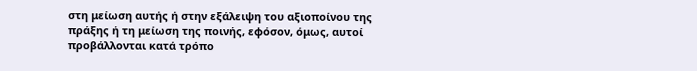στη μείωση αυτής ή στην εξάλειψη του αξιοποίνου της πράξης ή τη μείωση της ποινής, εφόσον, όμως, αυτοί προβάλλονται κατά τρόπο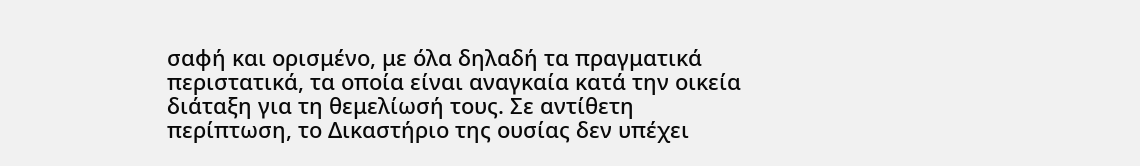σαφή και ορισμένο, με όλα δηλαδή τα πραγματικά περιστατικά, τα οποία είναι αναγκαία κατά την οικεία διάταξη για τη θεμελίωσή τους. Σε αντίθετη περίπτωση, το Δικαστήριο της ουσίας δεν υπέχει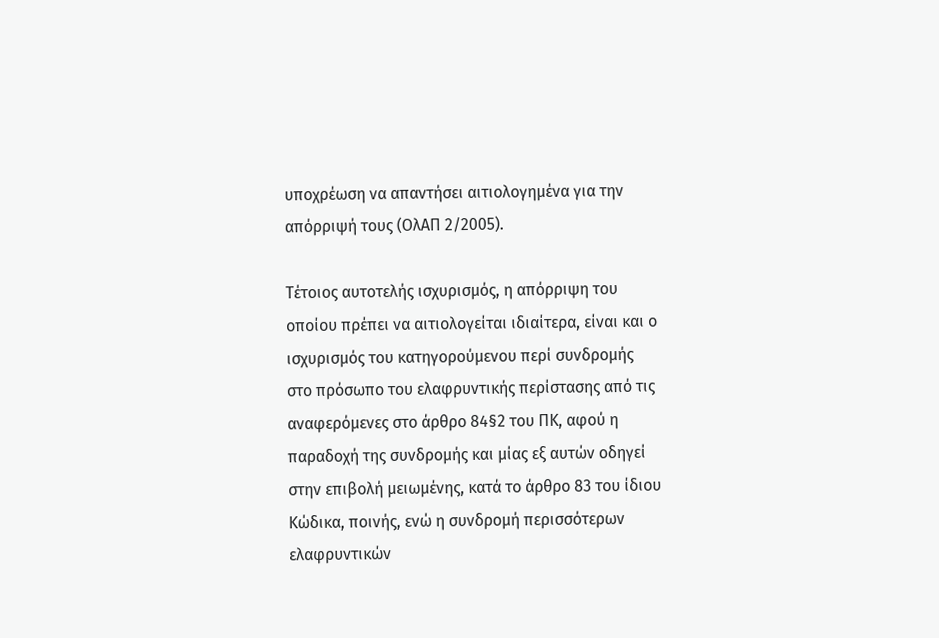υποχρέωση να απαντήσει αιτιολογημένα για την απόρριψή τους (ΟλΑΠ 2/2005).

Τέτοιος αυτοτελής ισχυρισμός, η απόρριψη του οποίου πρέπει να αιτιολογείται ιδιαίτερα, είναι και ο ισχυρισμός του κατηγορούμενου περί συνδρομής στο πρόσωπο του ελαφρυντικής περίστασης από τις αναφερόμενες στο άρθρο 84§2 του ΠΚ, αφού η παραδοχή της συνδρομής και μίας εξ αυτών οδηγεί στην επιβολή μειωμένης, κατά το άρθρο 83 του ίδιου Κώδικα, ποινής, ενώ η συνδρομή περισσότερων ελαφρυντικών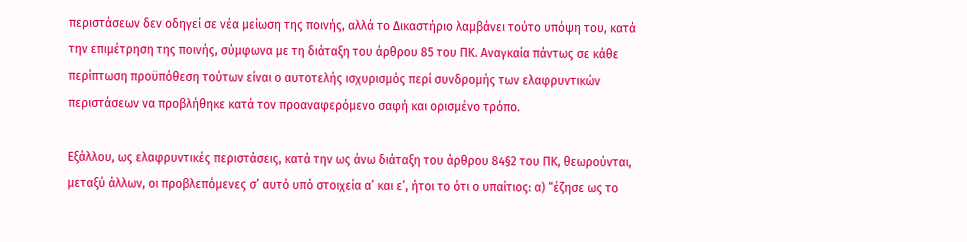περιστάσεων δεν οδηγεί σε νέα μείωση της ποινής, αλλά το Δικαστήριο λαμβάνει τούτο υπόψη του, κατά την επιμέτρηση της ποινής, σύμφωνα με τη διάταξη του άρθρου 85 του ΠΚ. Αναγκαία πάντως σε κάθε περίπτωση προϋπόθεση τούτων είναι ο αυτοτελής ισχυρισμός περί συνδρομής των ελαφρυντικών περιστάσεων να προβλήθηκε κατά τον προαναφερόμενο σαφή και ορισμένο τρόπο.

Εξάλλου, ως ελαφρυντικές περιστάσεις, κατά την ως άνω διάταξη του άρθρου 84§2 του ΠΚ, θεωρούνται, μεταξύ άλλων, οι προβλεπόμενες σ’ αυτό υπό στοιχεία α’ και ε’, ήτοι το ότι ο υπαίτιος: α) “έζησε ως το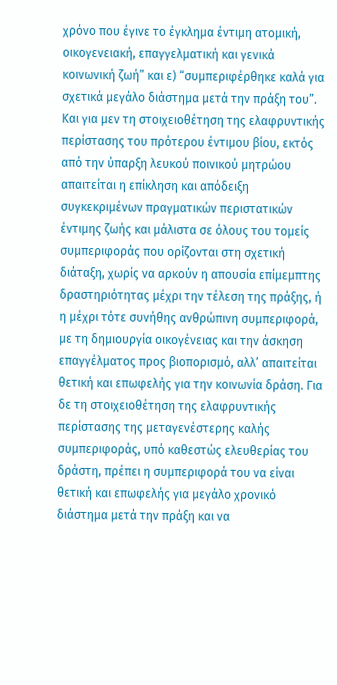χρόνο που έγινε το έγκλημα έντιμη ατομική, οικογενειακή, επαγγελματική και γενικά κοινωνική ζωή” και ε) “συμπεριφέρθηκε καλά για σχετικά μεγάλο διάστημα μετά την πράξη του”. Και για μεν τη στοιχειοθέτηση της ελαφρυντικής περίστασης του πρότερου έντιμου βίου, εκτός από την ύπαρξη λευκού ποινικού μητρώου απαιτείται η επίκληση και απόδειξη συγκεκριμένων πραγματικών περιστατικών έντιμης ζωής και μάλιστα σε όλους του τομείς συμπεριφοράς που ορίζονται στη σχετική διάταξη, χωρίς να αρκούν η απουσία επίμεμπτης δραστηριότητας μέχρι την τέλεση της πράξης, ή η μέχρι τότε συνήθης ανθρώπινη συμπεριφορά, με τη δημιουργία οικογένειας και την άσκηση επαγγέλματος προς βιοπορισμό, αλλ’ απαιτείται θετική και επωφελής για την κοινωνία δράση. Για δε τη στοιχειοθέτηση της ελαφρυντικής περίστασης της μεταγενέστερης καλής συμπεριφοράς, υπό καθεστώς ελευθερίας του δράστη, πρέπει η συμπεριφορά του να είναι θετική και επωφελής για μεγάλο χρονικό διάστημα μετά την πράξη και να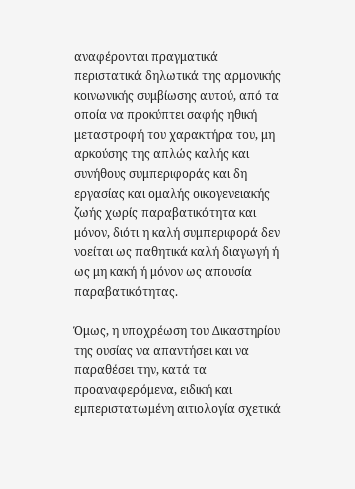αναφέρονται πραγματικά περιστατικά δηλωτικά της αρμονικής κοινωνικής συμβίωσης αυτού, από τα οποία να προκύπτει σαφής ηθική μεταστροφή του χαρακτήρα του, μη αρκούσης της απλώς καλής και συνήθους συμπεριφοράς και δη εργασίας και ομαλής οικογενειακής ζωής χωρίς παραβατικότητα και μόνον, διότι η καλή συμπεριφορά δεν νοείται ως παθητικά καλή διαγωγή ή ως μη κακή ή μόνον ως απουσία παραβατικότητας.

Όμως, η υποχρέωση του Δικαστηρίου της ουσίας να απαντήσει και να παραθέσει την, κατά τα προαναφερόμενα, ειδική και εμπεριστατωμένη αιτιολογία σχετικά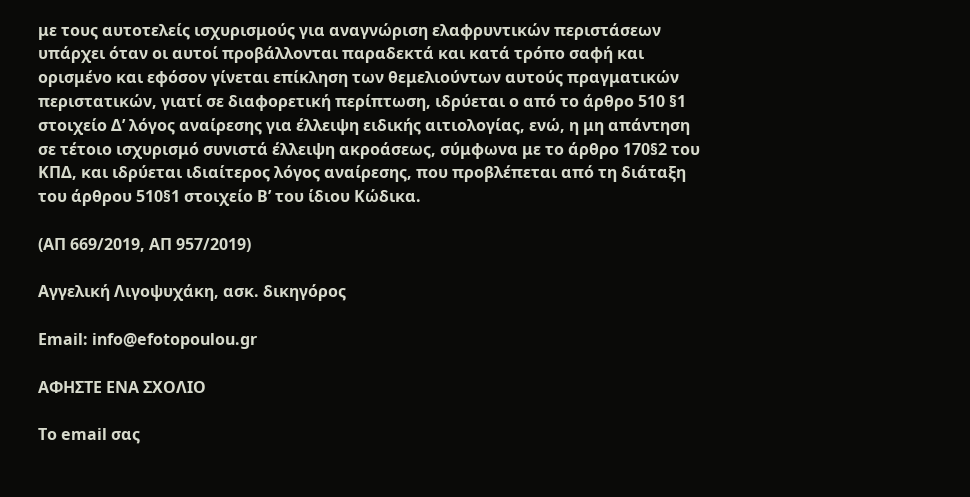με τους αυτοτελείς ισχυρισμούς για αναγνώριση ελαφρυντικών περιστάσεων υπάρχει όταν οι αυτοί προβάλλονται παραδεκτά και κατά τρόπο σαφή και ορισμένο και εφόσον γίνεται επίκληση των θεμελιούντων αυτούς πραγματικών περιστατικών, γιατί σε διαφορετική περίπτωση, ιδρύεται ο από το άρθρο 510 §1 στοιχείο Δ’ λόγος αναίρεσης για έλλειψη ειδικής αιτιολογίας, ενώ, η μη απάντηση σε τέτοιο ισχυρισμό συνιστά έλλειψη ακροάσεως, σύμφωνα με το άρθρο 170§2 του ΚΠΔ, και ιδρύεται ιδιαίτερος λόγος αναίρεσης, που προβλέπεται από τη διάταξη του άρθρου 510§1 στοιχείο Β’ του ίδιου Κώδικα.

(ΑΠ 669/2019, ΑΠ 957/2019)

Αγγελική Λιγοψυχάκη, ασκ. δικηγόρος

Email: info@efotopoulou.gr

ΑΦΗΣΤΕ ΕΝΑ ΣΧΟΛΙΟ

Το email σας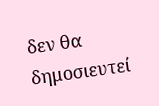δεν θα δημοσιευτεί